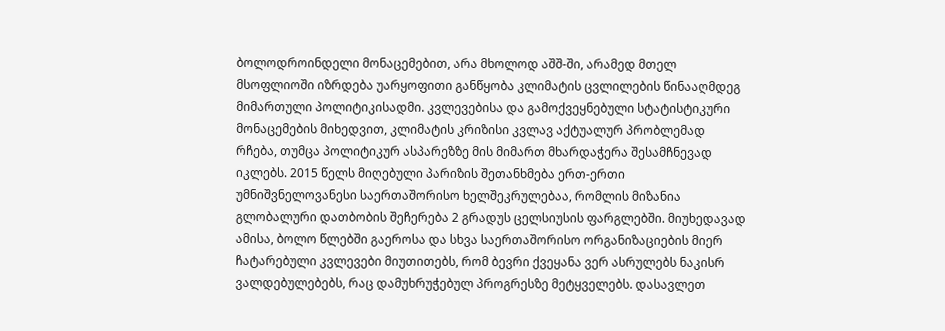ბოლოდროინდელი მონაცემებით, არა მხოლოდ აშშ-ში, არამედ მთელ მსოფლიოში იზრდება უარყოფითი განწყობა კლიმატის ცვლილების წინააღმდეგ მიმართული პოლიტიკისადმი. კვლევებისა და გამოქვეყნებული სტატისტიკური მონაცემების მიხედვით, კლიმატის კრიზისი კვლავ აქტუალურ პრობლემად რჩება, თუმცა პოლიტიკურ ასპარეზზე მის მიმართ მხარდაჭერა შესამჩნევად იკლებს. 2015 წელს მიღებული პარიზის შეთანხმება ერთ-ერთი უმნიშვნელოვანესი საერთაშორისო ხელშეკრულებაა, რომლის მიზანია გლობალური დათბობის შეჩერება 2 გრადუს ცელსიუსის ფარგლებში. მიუხედავად ამისა, ბოლო წლებში გაეროსა და სხვა საერთაშორისო ორგანიზაციების მიერ ჩატარებული კვლევები მიუთითებს, რომ ბევრი ქვეყანა ვერ ასრულებს ნაკისრ ვალდებულებებს, რაც დამუხრუჭებულ პროგრესზე მეტყველებს. დასავლეთ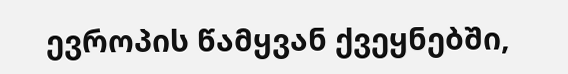ევროპის წამყვან ქვეყნებში,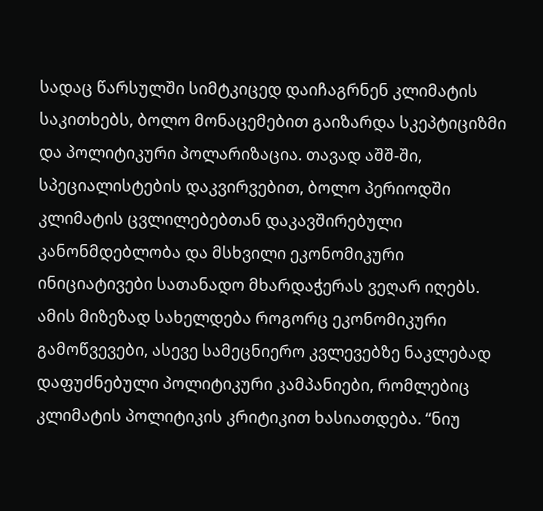სადაც წარსულში სიმტკიცედ დაიჩაგრნენ კლიმატის საკითხებს, ბოლო მონაცემებით გაიზარდა სკეპტიციზმი და პოლიტიკური პოლარიზაცია. თავად აშშ-ში, სპეციალისტების დაკვირვებით, ბოლო პერიოდში კლიმატის ცვლილებებთან დაკავშირებული კანონმდებლობა და მსხვილი ეკონომიკური ინიციატივები სათანადო მხარდაჭერას ვეღარ იღებს. ამის მიზეზად სახელდება როგორც ეკონომიკური გამოწვევები, ასევე სამეცნიერო კვლევებზე ნაკლებად დაფუძნებული პოლიტიკური კამპანიები, რომლებიც კლიმატის პოლიტიკის კრიტიკით ხასიათდება. “ნიუ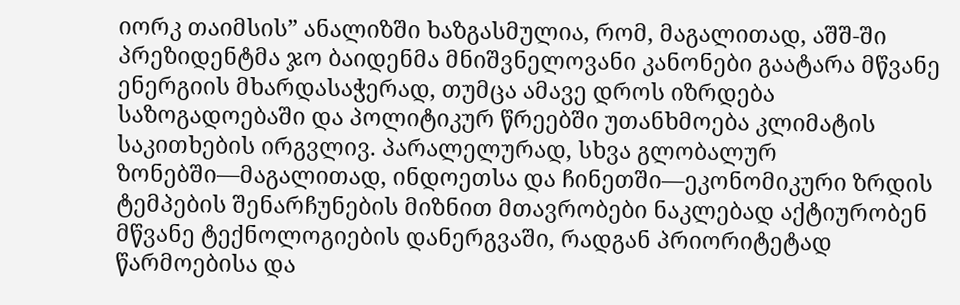იორკ თაიმსის” ანალიზში ხაზგასმულია, რომ, მაგალითად, აშშ-ში პრეზიდენტმა ჯო ბაიდენმა მნიშვნელოვანი კანონები გაატარა მწვანე ენერგიის მხარდასაჭერად, თუმცა ამავე დროს იზრდება საზოგადოებაში და პოლიტიკურ წრეებში უთანხმოება კლიმატის საკითხების ირგვლივ. პარალელურად, სხვა გლობალურ ზონებში—მაგალითად, ინდოეთსა და ჩინეთში—ეკონომიკური ზრდის ტემპების შენარჩუნების მიზნით მთავრობები ნაკლებად აქტიურობენ მწვანე ტექნოლოგიების დანერგვაში, რადგან პრიორიტეტად წარმოებისა და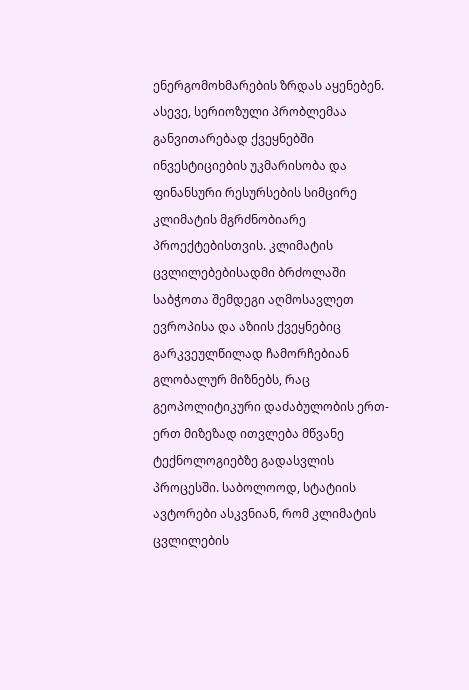ენერგომოხმარების ზრდას აყენებენ. ასევე, სერიოზული პრობლემაა განვითარებად ქვეყნებში ინვესტიციების უკმარისობა და ფინანსური რესურსების სიმცირე კლიმატის მგრძნობიარე პროექტებისთვის. კლიმატის ცვლილებებისადმი ბრძოლაში საბჭოთა შემდეგი აღმოსავლეთ ევროპისა და აზიის ქვეყნებიც გარკვეულწილად ჩამორჩებიან გლობალურ მიზნებს, რაც გეოპოლიტიკური დაძაბულობის ერთ-ერთ მიზეზად ითვლება მწვანე ტექნოლოგიებზე გადასვლის პროცესში. საბოლოოდ, სტატიის ავტორები ასკვნიან, რომ კლიმატის ცვლილების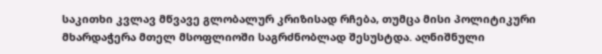საკითხი კვლავ მწვავე გლობალურ კრიზისად რჩება, თუმცა მისი პოლიტიკური მხარდაჭერა მთელ მსოფლიოში საგრძნობლად შესუსტდა. აღნიშნული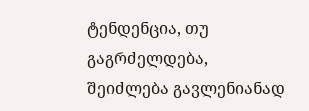ტენდენცია, თუ გაგრძელდება, შეიძლება გავლენიანად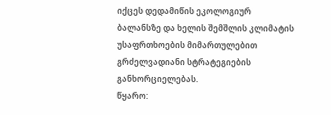იქცეს დედამიწის ეკოლოგიურ ბალანსზე და ხელის შემშლის კლიმატის უსაფრთხოების მიმართულებით გრძელვადიანი სტრატეგიების განხორციელებას.
წყარო: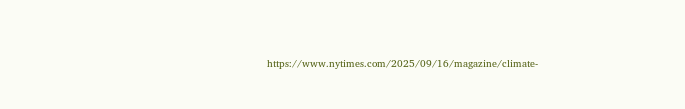https://www.nytimes.com/2025/09/16/magazine/climate-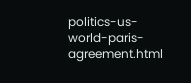politics-us-world-paris-agreement.html